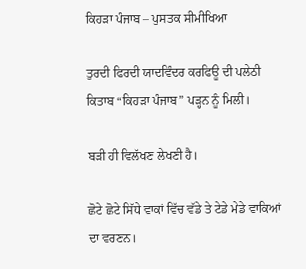ਕਿਹੜਾ ਪੰਜਾਬ – ਪੁਸਤਕ ਸੀਮੀਖਿਆ

ਤੁਰਦੀ ਫਿਰਦੀ ਯਾਦਵਿੰਦਰ ਕਰਫਿਊ ਦੀ ਪਲੇਠੀ ਕਿਤਾਬ “ਕਿਹੜਾ ਪੰਜਾਬ” ਪੜ੍ਹਨ ਨੂੰ ਮਿਲੀ।

ਬੜੀ ਹੀ ਵਿਲੱਖਣ ਲੇਖਣੀ ਹੈ।

ਛੋਟੇ ਛੋਟੇ ਸਿੱਧੇ ਵਾਕਾਂ ਵਿੱਚ ਵੱਡੇ ਤੇ ਟੇਡੇ ਮੇਡੇ ਵਾਕਿਆਂ ਦਾ ਵਰਣਨ।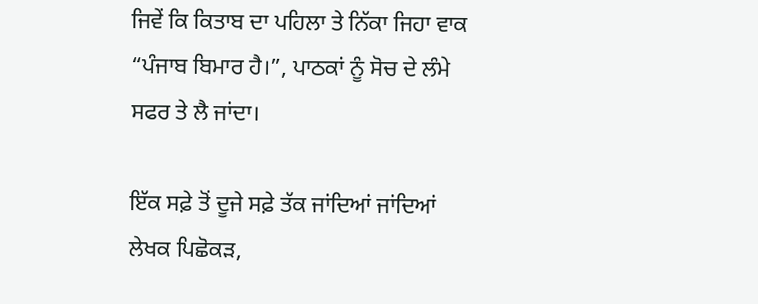ਜਿਵੇਂ ਕਿ ਕਿਤਾਬ ਦਾ ਪਹਿਲਾ ਤੇ ਨਿੱਕਾ ਜਿਹਾ ਵਾਕ “ਪੰਜਾਬ ਬਿਮਾਰ ਹੈ।”, ਪਾਠਕਾਂ ਨੂੰ ਸੋਚ ਦੇ ਲੰਮੇ ਸਫਰ ਤੇ ਲੈ ਜਾਂਦਾ।

ਇੱਕ ਸਫ਼ੇ ਤੋਂ ਦੂਜੇ ਸਫ਼ੇ ਤੱਕ ਜਾਂਦਿਆਂ ਜਾਂਦਿਆਂ ਲੇਖਕ ਪਿਛੋਕੜ,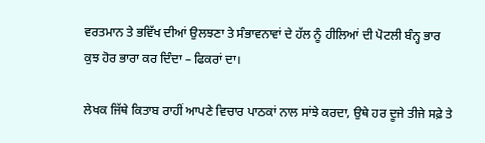ਵਰਤਮਾਨ ਤੇ ਭਵਿੱਖ ਦੀਆਂ ਉਲਝਣਾ ਤੇ ਸੰਭਾਵਨਾਵਾਂ ਦੇ ਹੱਲ ਨੂੰ ਹੀਲਿਆਂ ਦੀ ਪੋਟਲੀ ਬੰਨ੍ਹ ਭਾਰ ਕੁਝ ਹੋਰ ਭਾਰਾ ਕਰ ਦਿੰਦਾ – ਫਿਕਰਾਂ ਦਾ।

ਲੇਖਕ ਜਿੱਥੇ ਕਿਤਾਬ ਰਾਹੀਂ ਆਪਣੇ ਵਿਚਾਰ ਪਾਠਕਾਂ ਨਾਲ ਸਾਂਝੇ ਕਰਦਾ, ਉਥੇ ਹਰ ਦੂਜੇ ਤੀਜੇ ਸਫ਼ੇ ਤੇ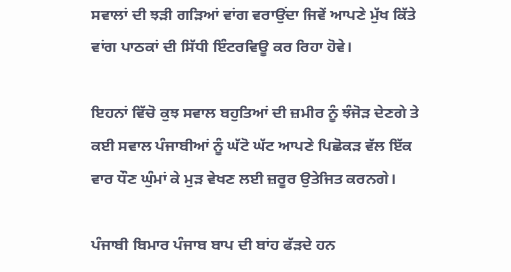ਸਵਾਲਾਂ ਦੀ ਝੜੀ ਗੜਿਆਂ ਵਾਂਗ ਵਰਾਉਂਦਾ ਜਿਵੇਂ ਆਪਣੇ ਮੁੱਖ ਕਿੱਤੇ ਵਾਂਗ ਪਾਠਕਾਂ ਦੀ ਸਿੱਧੀ ਇੰਟਰਵਿਊ ਕਰ ਰਿਹਾ ਹੋਵੇ।

ਇਹਨਾਂ ਵਿੱਚੋ ਕੁਝ ਸਵਾਲ ਬਹੁਤਿਆਂ ਦੀ ਜ਼ਮੀਰ ਨੂੰ ਝੰਜੋੜ ਦੇਣਗੇ ਤੇ ਕਈ ਸਵਾਲ ਪੰਜਾਬੀਆਂ ਨੂੰ ਘੱਟੋ ਘੱਟ ਆਪਣੇ ਪਿਛੋਕੜ ਵੱਲ ਇੱਕ ਵਾਰ ਧੌਣ ਘੁੰਮਾਂ ਕੇ ਮੁੜ ਵੇਖਣ ਲਈ ਜ਼ਰੂਰ ਉਤੇਜਿਤ ਕਰਨਗੇ।

ਪੰਜਾਬੀ ਬਿਮਾਰ ਪੰਜਾਬ ਬਾਪ ਦੀ ਬਾਂਹ ਫੱੜਦੇ ਹਨ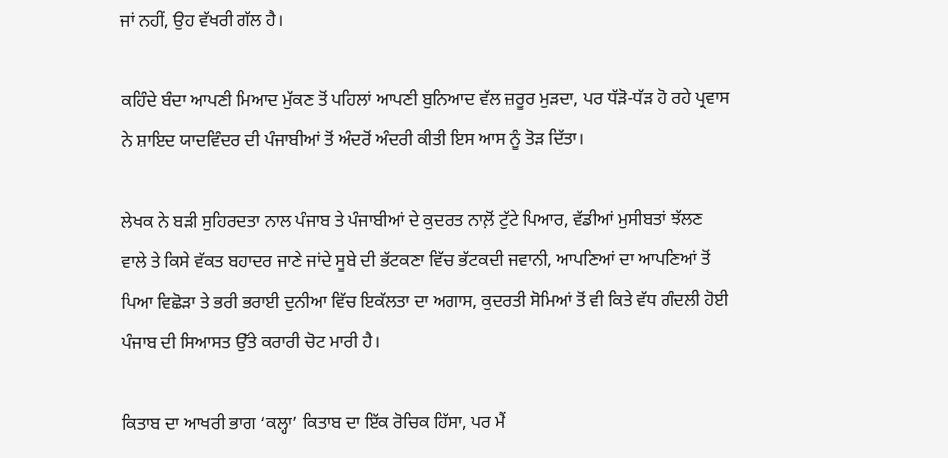ਜਾਂ ਨਹੀਂ, ਉਹ ਵੱਖਰੀ ਗੱਲ ਹੈ।

ਕਹਿੰਦੇ ਬੰਦਾ ਆਪਣੀ ਮਿਆਦ ਮੁੱਕਣ ਤੋਂ ਪਹਿਲਾਂ ਆਪਣੀ ਬੁਨਿਆਦ ਵੱਲ ਜ਼ਰੂਰ ਮੁੜਦਾ, ਪਰ ਧੱੜੋ-ਧੱੜ ਹੋ ਰਹੇ ਪ੍ਰਵਾਸ ਨੇ ਸ਼ਾਇਦ ਯਾਦਵਿੰਦਰ ਦੀ ਪੰਜਾਬੀਆਂ ਤੋਂ ਅੰਦਰੋਂ ਅੰਦਰੀ ਕੀਤੀ ਇਸ ਆਸ ਨੂੰ ਤੋੜ ਦਿੱਤਾ।

ਲੇਖਕ ਨੇ ਬੜੀ ਸੁਹਿਰਦਤਾ ਨਾਲ ਪੰਜਾਬ ਤੇ ਪੰਜਾਬੀਆਂ ਦੇ ਕੁਦਰਤ ਨਾਲ਼ੋਂ ਟੁੱਟੇ ਪਿਆਰ, ਵੱਡੀਆਂ ਮੁਸੀਬਤਾਂ ਝੱਲਣ ਵਾਲੇ ਤੇ ਕਿਸੇ ਵੱਕਤ ਬਹਾਦਰ ਜਾਣੇ ਜਾਂਦੇ ਸੂਬੇ ਦੀ ਭੱਟਕਣਾ ਵਿੱਚ ਭੱਟਕਦੀ ਜਵਾਨੀ, ਆਪਣਿਆਂ ਦਾ ਆਪਣਿਆਂ ਤੋਂ ਪਿਆ ਵਿਛੋੜਾ ਤੇ ਭਰੀ ਭਰਾਈ ਦੁਨੀਆ ਵਿੱਚ ਇਕੱਲਤਾ ਦਾ ਅਗਾਸ, ਕੁਦਰਤੀ ਸੋਮਿਆਂ ਤੋਂ ਵੀ ਕਿਤੇ ਵੱਧ ਗੰਦਲੀ ਹੋਈ ਪੰਜਾਬ ਦੀ ਸਿਆਸਤ ਉੱਤੇ ਕਰਾਰੀ ਚੋਟ ਮਾਰੀ ਹੈ।

ਕਿਤਾਬ ਦਾ ਆਖਰੀ ਭਾਗ ‘ਕਲ੍ਹਾ’ ਕਿਤਾਬ ਦਾ ਇੱਕ ਰੋਚਿਕ ਹਿੱਸਾ, ਪਰ ਮੈਂ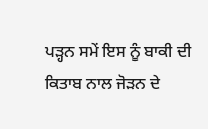ਪੜ੍ਹਨ ਸਮੇਂ ਇਸ ਨੂੰ ਬਾਕੀ ਦੀ ਕਿਤਾਬ ਨਾਲ ਜੋੜਨ ਦੇ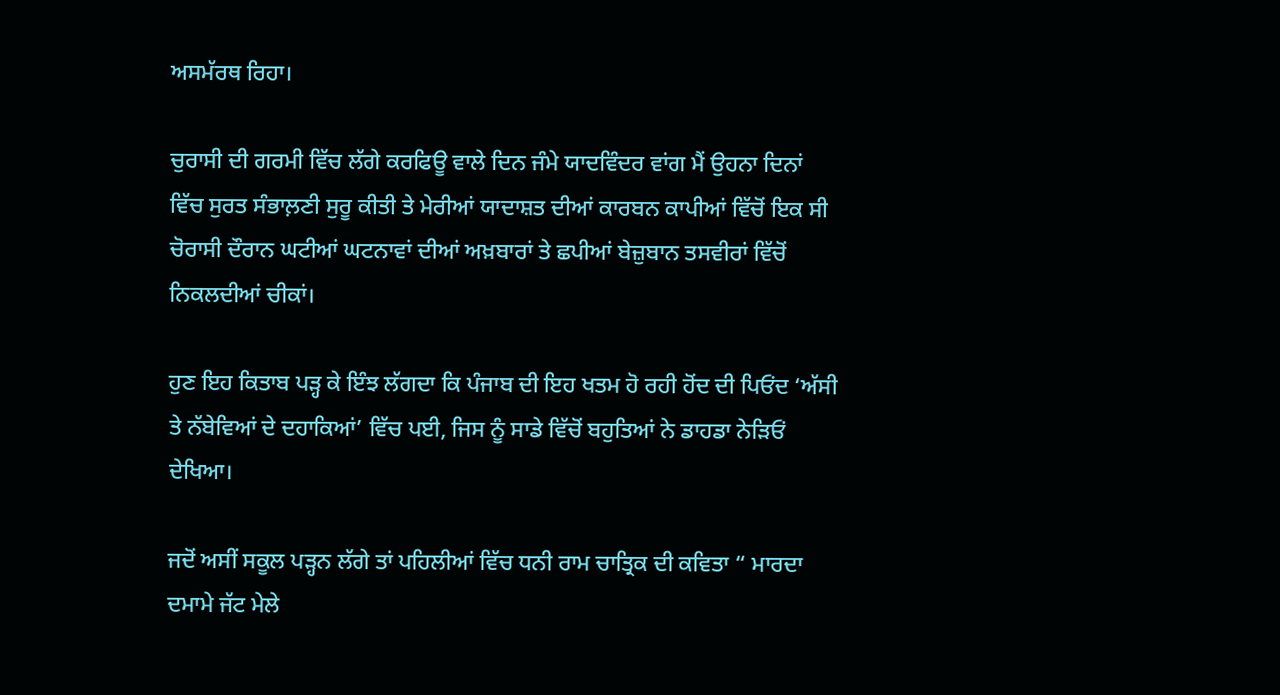ਅਸਮੱਰਥ ਰਿਹਾ।

ਚੁਰਾਸੀ ਦੀ ਗਰਮੀ ਵਿੱਚ ਲੱਗੇ ਕਰਫਿਊ ਵਾਲੇ ਦਿਨ ਜੰਮੇ ਯਾਦਵਿੰਦਰ ਵਾਂਗ ਮੈਂ ਉਹਨਾ ਦਿਨਾਂ ਵਿੱਚ ਸੁਰਤ ਸੰਭਾਲ਼ਣੀ ਸੁਰੂ ਕੀਤੀ ਤੇ ਮੇਰੀਆਂ ਯਾਦਾਸ਼ਤ ਦੀਆਂ ਕਾਰਬਨ ਕਾਪੀਆਂ ਵਿੱਚੋਂ ਇਕ ਸੀ ਚੋਰਾਸੀ ਦੌਰਾਨ ਘਟੀਆਂ ਘਟਨਾਵਾਂ ਦੀਆਂ ਅਖ਼ਬਾਰਾਂ ਤੇ ਛਪੀਆਂ ਬੇਜ਼ੁਬਾਨ ਤਸਵੀਰਾਂ ਵਿੱਚੋਂ ਨਿਕਲਦੀਆਂ ਚੀਕਾਂ।

ਹੁਣ ਇਹ ਕਿਤਾਬ ਪੜ੍ਹ ਕੇ ਇੰਝ ਲੱਗਦਾ ਕਿ ਪੰਜਾਬ ਦੀ ਇਹ ਖਤਮ ਹੋ ਰਹੀ ਹੋਂਦ ਦੀ ਪਿਓਂਦ ‘ਅੱਸੀ ਤੇ ਨੱਬੇਵਿਆਂ ਦੇ ਦਹਾਕਿਆਂ’ ਵਿੱਚ ਪਈ, ਜਿਸ ਨੂੰ ਸਾਡੇ ਵਿੱਚੋਂ ਬਹੁਤਿਆਂ ਨੇ ਡਾਹਡਾ ਨੇੜਿਓਂ ਦੇਖਿਆ।

ਜਦੋਂ ਅਸੀਂ ਸਕੂਲ ਪੜ੍ਹਨ ਲੱਗੇ ਤਾਂ ਪਹਿਲੀਆਂ ਵਿੱਚ ਧਨੀ ਰਾਮ ਚਾਤ੍ਰਿਕ ਦੀ ਕਵਿਤਾ “ ਮਾਰਦਾ ਦਮਾਮੇ ਜੱਟ ਮੇਲੇ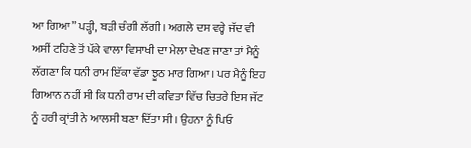ਆ ਗਿਆ” ਪੜ੍ਹੀ, ਬੜੀ ਚੰਗੀ ਲੱਗੀ। ਅਗਲੇ ਦਸ ਵਰ੍ਹੇ ਜੱਦ ਵੀ ਅਸੀਂ ਟਹਿਣੇ ਤੋਂ ਪੱਕੇ ਵਾਲਾ ਵਿਸਾਖੀ ਦਾ ਮੇਲਾ ਦੇਖਣ ਜਾਣਾ ਤਾਂ ਮੈਨੂੰ ਲੱਗਣਾ ਕਿ ਧਨੀ ਰਾਮ ਇੱਕਾ ਵੱਡਾ ਝੂਠ ਮਾਰ ਗਿਆ। ਪਰ ਮੈਨੂੰ ਇਹ ਗਿਆਨ ਨਹੀਂ ਸੀ ਕਿ ਧਨੀ ਰਾਮ ਦੀ ਕਵਿਤਾ ਵਿੱਚ ਚਿਤਰੇ ਇਸ ਜੱਟ ਨੂੰ ਹਰੀ ਕ੍ਰਾਂਤੀ ਨੇ ਆਲਸੀ ਬਣਾ ਦਿੱਤਾ ਸੀ। ਉਹਨਾ ਨੂੰ ਪਿਓ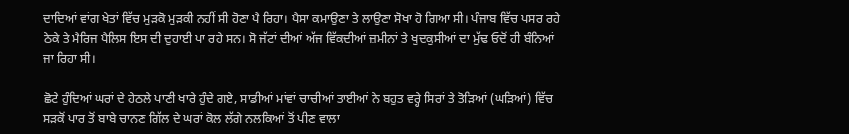ਦਾਦਿਆਂ ਵਾਂਗ ਖੇਤਾਂ ਵਿੱਚ ਮੁੜਕੋ ਮੁੜਕੀ ਨਹੀਂ ਸੀ ਹੋਣਾ ਪੈ ਰਿਹਾ। ਪੈਸਾ ਕਮਾਉਣਾ ਤੇ ਲਾਉਣਾ ਸੋਖਾ ਹੋ ਗਿਆ ਸੀ। ਪੰਜਾਬ ਵਿੱਚ ਪਸਰ ਰਹੇ ਠੇਕੇ ਤੇ ਮੈਰਿਜ ਪੈਲਿਸ ਇਸ ਦੀ ਦੁਹਾਈ ਪਾ ਰਹੇ ਸਨ। ਸੋ ਜੱਟਾਂ ਦੀਆਂ ਅੱਜ ਵਿੱਕਦੀਆਂ ਜ਼ਮੀਨਾਂ ਤੇ ਖੁਦਕੁਸੀਆਂ ਦਾ ਮੁੱਢ ਓਦੋਂ ਹੀ ਬੰਨਿਆਂ ਜਾ ਰਿਹਾ ਸੀ।

ਛੋਟੇ ਹੁੰਦਿਆਂ ਘਰਾਂ ਦੇ ਹੇਠਲੇ ਪਾਣੀ ਖਾਰੇ ਹੁੰਦੇ ਗਏ, ਸਾਡੀਆਂ ਮਾਂਵਾਂ ਚਾਚੀਆਂ ਤਾਈਆਂ ਨੇ ਬਹੁਤ ਵਰ੍ਹੇ ਸਿਰਾਂ ਤੇ ਤੋੜਿਆਂ (ਘੜਿਆਂ) ਵਿੱਚ ਸੜਕੋਂ ਪਾਰ ਤੋਂ ਬਾਬੇ ਚਾਨਣ ਗਿੱਲ ਦੇ ਘਰਾਂ ਕੋਲ ਲੱਗੇ ਨਲਕਿਆਂ ਤੋਂ ਪੀਣ ਵਾਲਾ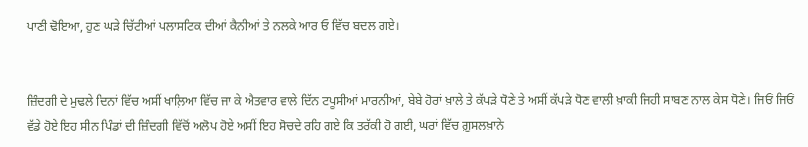ਪਾਣੀ ਢੋਇਆ, ਹੁਣ ਘੜੇ ਚਿੱਟੀਆਂ ਪਲਾਸਟਿਕ ਦੀਆਂ ਕੈਨੀਆਂ ਤੇ ਨਲਕੇ ਆਰ ਓ ਵਿੱਚ ਬਦਲ ਗਏ।


ਜ਼ਿੰਦਗੀ ਦੇ ਮੁਢਲੇ ਦਿਨਾਂ ਵਿੱਚ ਅਸੀਂ ਖਾਲ਼ਿਆ ਵਿੱਚ ਜਾ ਕੇ ਐਤਵਾਰ ਵਾਲੇ ਦਿੱਨ ਟਪੂਸੀਆਂ ਮਾਰਨੀਆਂ, ਬੇਬੇ ਹੋਰਾਂ ਖ਼ਾਲੇ ਤੇ ਕੱਪੜੇ ਧੋਣੇ ਤੇ ਅਸੀਂ ਕੱਪੜੇ ਧੋਣ ਵਾਲੀ ਖ਼ਾਕੀ ਜਿਹੀ ਸਾਬਣ ਨਾਲ ਕੇਸ ਧੋਣੇ। ਜਿਓਂ ਜਿਓਂ ਵੱਡੇ ਹੋਏ ਇਹ ਸੀਨ ਪਿੰਡਾਂ ਦੀ ਜ਼ਿੰਦਗੀ ਵਿੱਚੋਂ ਅਲੋਪ ਹੋਏ ਅਸੀਂ ਇਹ ਸੋਚਦੇ ਰਹਿ ਗਏ ਕਿ ਤਰੱਕੀ ਹੋ ਗਈ, ਘਰਾਂ ਵਿੱਚ ਗ਼ੁਸਲਖ਼ਾਨੇ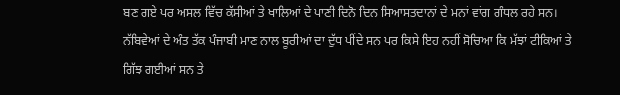ਬਣ ਗਏ ਪਰ ਅਸਲ ਵਿੱਚ ਕੱਸੀਆਂ ਤੇ ਖਾਲਿਆਂ ਦੇ ਪਾਣੀ ਦਿਨੋ ਦਿਨ ਸਿਆਸਤਦਾਨਾਂ ਦੇ ਮਨਾਂ ਵਾਂਗ ਗੰਧਲ ਰਹੇ ਸਨ।
ਨੱਬਿਵੇਆਂ ਦੇ ਅੰਤ ਤੱਕ ਪੰਜਾਬੀ ਮਾਣ ਨਾਲ ਬੂਰੀਆਂ ਦਾ ਦੁੱਧ ਪੀਂਦੇ ਸਨ ਪਰ ਕਿਸੇ ਇਹ ਨਹੀਂ ਸੋਚਿਆ ਕਿ ਮੱਝਾਂ ਟੀਕਿਆਂ ਤੇ ਗਿੱਝ ਗਈਆਂ ਸਨ ਤੇ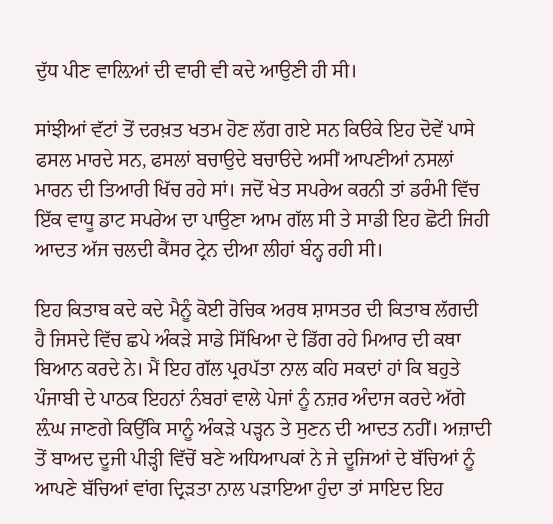ਦੁੱਧ ਪੀਣ ਵਾਲ਼ਿਆਂ ਦੀ ਵਾਰੀ ਵੀ ਕਦੇ ਆਉਣੀ ਹੀ ਸੀ।

ਸਾਂਝੀਆਂ ਵੱਟਾਂ ਤੋਂ ਦਰਖ਼ਤ ਖਤਮ ਹੋਣ ਲੱਗ ਗਏ ਸਨ ਕਿੳਕੇ ਇਹ ਦੋਵੇਂ ਪਾਸੇ ਫਸਲ ਮਾਰਦੇ ਸਨ, ਫਸਲਾਂ ਬਚਾਉਦੇ ਬਚਾੳਦੇ ਅਸੀਂ ਆਪਣੀਆਂ ਨਸਲਾਂ ਮਾਰਨ ਦੀ ਤਿਆਰੀ ਖਿੱਚ ਰਹੇ ਸਾਂ। ਜਦੋਂ ਖੇਤ ਸਪਰੇਅ ਕਰਨੀ ਤਾਂ ਡਰੰਮੀ ਵਿੱਚ ਇੱਕ ਵਾਧੂ ਡਾਟ ਸਪਰੇਅ ਦਾ ਪਾਉਣਾ ਆਮ ਗੱਲ ਸੀ ਤੇ ਸਾਡੀ ਇਹ ਛੋਟੀ ਜਿਹੀ ਆਦਤ ਅੱਜ ਚਲਦੀ ਕੈਂਸਰ ਟ੍ਰੇਨ ਦੀਆ ਲੀਹਾਂ ਬੰਨ੍ਹ ਰਹੀ ਸੀ।

ਇਹ ਕਿਤਾਬ ਕਦੇ ਕਦੇ ਮੈਨੂੰ ਕੋਈ ਰੋਚਿਕ ਅਰਥ ਸ਼ਾਸਤਰ ਦੀ ਕਿਤਾਬ ਲੱਗਦੀ ਹੈ ਜਿਸਦੇ ਵਿੱਚ ਛਪੇ ਅੰਕੜੇ ਸਾਡੇ ਸਿੱਖਿਆ ਦੇ ਡਿੱਗ ਰਹੇ ਮਿਆਰ ਦੀ ਕਥਾ ਬਿਆਨ ਕਰਦੇ ਨੇ। ਮੈਂ ਇਹ ਗੱਲ ਪ੍ਰਰਪੱਤਾ ਨਾਲ ਕਹਿ ਸਕਦਾਂ ਹਾਂ ਕਿ ਬਹੁਤੇ ਪੰਜਾਬੀ ਦੇ ਪਾਠਕ ਇਹਨਾਂ ਨੰਬਰਾਂ ਵਾਲੇ ਪੇਜਾਂ ਨੂੰ ਨਜ਼ਰ ਅੰਦਾਜ ਕਰਦੇ ਅੱਗੇ ਲ਼ੰਘ ਜਾਣਗੇ ਕਿਉਂਕਿ ਸਾਨੂੰ ਅੰਕੜੇ ਪੜ੍ਹਨ ਤੇ ਸੁਣਨ ਦੀ ਆਦਤ ਨਹੀਂ। ਅਜ਼ਾਦੀ ਤੋਂ ਬਾਅਦ ਦੂਜੀ ਪੀੜ੍ਹੀ ਵਿੱਚੋਂ ਬਣੇ ਅਧਿਆਪਕਾਂ ਨੇ ਜੇ ਦੂਜਿਆਂ ਦੇ ਬੱਚਿਆਂ ਨੂੰ ਆਪਣੇ ਬੱਚਿਆਂ ਵਾਂਗ ਦ੍ਰਿੜਤਾ ਨਾਲ ਪੜਾਇਆ ਹੁੰਦਾ ਤਾਂ ਸਾਇਦ ਇਹ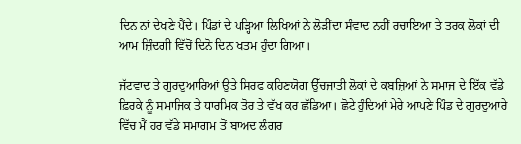ਦਿਨ ਨਾਂ ਦੇਖਣੇ ਪੈਂਦੇ। ਪਿੰਡਾਂ ਦੇ ਪੜ੍ਹਿਆ ਲਿਖਿਆਂ ਨੇ ਲੋੜੀਂਦਾ ਸੰਵਾਦ ਨਹੀਂ ਰਚਾਇਆ ਤੇ ਤਰਕ ਲੋਕਾਂ ਦੀ ਆਮ ਜ਼ਿੰਦਗੀ ਵਿੱਚੋਂ ਦਿਨੋ ਦਿਨ ਖਤਮ ਹੁੰਦਾ ਗਿਆ।

ਜੱਟਵਾਦ ਤੇ ਗੁਰਦੁਆਰਿਆਂ ਉਤੇ ਸਿਰਫ ਕਹਿਣਯੋਗ ਉੱਚਜਾਤੀ ਲੋਕਾਂ ਦੇ ਕਬਜ਼ਿਆਂ ਨੇ ਸਮਾਜ ਦੇ ਇੱਕ ਵੱਡੇ ਫ਼ਿਰਕੇ ਨੂੰ ਸਮਾਜਿਕ ਤੇ ਧਾਰਮਿਕ ਤੋਰ ਤੇ ਵੱਖ ਕਰ ਛੱਡਿਆ। ਛੋਟੇ ਹੁੰਦਿਆਂ ਮੇਰੇ ਆਪਣੇ ਪਿੰਡ ਦੇ ਗੁਰਦੁਆਰੇ ਵਿੱਚ ਮੈਂ ਹਰ ਵੱਡੇ ਸਮਾਗਮ ਤੋਂ ਬਾਅਦ ਲੰਗਰ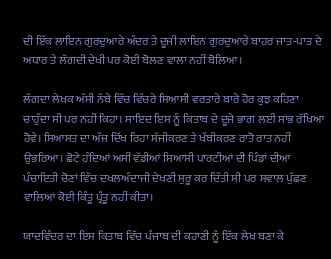ਦੀ ਇੱਕ ਲਾਇਨ ਗੁਰਦੁਆਰੇ ਅੰਦਰ ਤੇ ਦੂਜੀ ਲਾਇਨ ਗੁਰਦੁਆਰੇ ਬਾਹਰ ਜਾਤ-ਪਾਤ ਦੇ ਅਧਾਰ ਤੇ ਲੱਗਦੀ ਦੇਖੀ ਪਰ ਕੋਈ ਬੋਲਣ ਵਾਲਾ ਨਹੀਂ ਬੋਲਿਆ।

ਲੱਗਦਾ ਲੇਖਕ ਅੱਸੀ ਨੱਬੇ ਵਿੱਚ ਵਿੱਚਰੇ ਸਿਆਸੀ ਵਰਤਾਰੇ ਬਾਰੇ ਹੋਰ ਕੁਝ ਕਹਿਣਾ ਚਾਹੁੰਦਾ ਸੀ ਪਰ ਨਹੀਂ ਕਿਹਾ। ਸਾਇਦ ਇਸ ਨੂੰ ਕਿਤਾਬ ਦੇ ਦੂਜੇ ਭਾਗ ਲਈ ਸਾਂਭ ਰੱਖਿਆ ਹੋਵੇ। ਸਿਆਸਤ ਦਾ ਅੱਜ ਦਿੱਖ ਰਿਹਾ ਸੱਜੀਕਰਣ ਤੇ ਖੱਬੀਕਰਣ ਰਾਤੋ ਰਾਤ ਨਹੀਂ ਉਭਰਿਆ। ਛੋਟੇ ਹੰਦਿਆਂ ਅਸੀਂ ਵੱਡੀਆਂ ਸਿਆਸੀ ਪਾਰਟੀਆਂ ਦੀ ਪਿੰਡਾਂ ਦੀਆਂ ਪੰਚਾਇਤੀ ਚੋਣਾਂ ਵਿੱਚ ਦਖਲਅੰਦਾਜੀ ਦੇਖਣੀ ਸੁਰੂ ਕਰ ਦਿੱਤੀ ਸੀ ਪਰ ਸਵਾਲ ਪੁੱਛਣ ਵਾਲਿਆਂ ਕੋਈ ਕਿੰਤੂ ਪ੍ਰੰਤੂ ਨਹੀਂ ਕੀਤਾ।

ਯਾਦਵਿੰਦਰ ਦਾ ਇਸ ਕਿਤਾਬ ਵਿੱਚ ਪੰਜਾਬ ਦੀ ਕਹਾਣੀ ਨੂੰ ਇੱਕ ਲੇਖ ਬਣਾ ਕੇ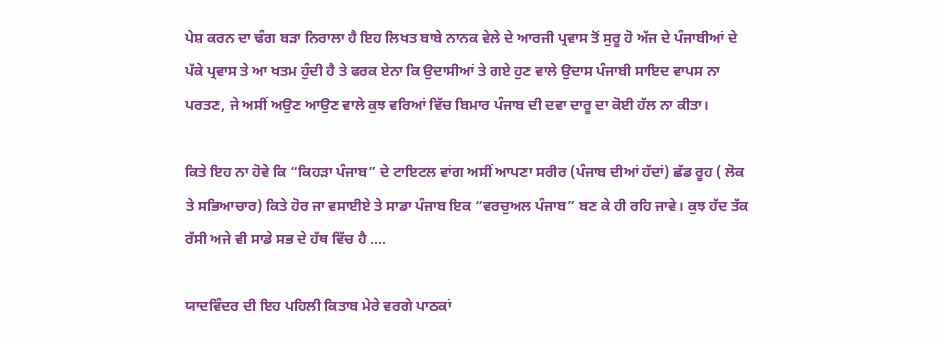ਪੇਸ਼ ਕਰਨ ਦਾ ਢੰਗ ਬੜਾ ਨਿਰਾਲਾ ਹੈ ਇਹ ਲਿਖਤ ਬਾਬੇ ਨਾਨਕ ਵੇਲੇ ਦੇ ਆਰਜੀ ਪ੍ਰਵਾਸ ਤੋਂ ਸੁਰੂ ਹੋ ਅੱਜ ਦੇ ਪੰਜਾਬੀਆਂ ਦੇ ਪੱਕੇ ਪ੍ਰਵਾਸ ਤੇ ਆ ਖਤਮ ਹੁੰਦੀ ਹੈ ਤੇ ਫਰਕ ਏਨਾ ਕਿ ਉਦਾਸੀਆਂ ਤੇ ਗਏ ਹੁਣ ਵਾਲੇ ਉਦਾਸ ਪੰਜਾਬੀ ਸਾਇਦ ਵਾਪਸ ਨਾ ਪਰਤਣ, ਜੇ ਅਸੀਂ ਅਉਣ ਆਉਣ ਵਾਲੇ ਕੁਝ ਵਰਿਆਂ ਵਿੱਚ ਬਿਮਾਰ ਪੰਜਾਬ ਦੀ ਦਵਾ ਦਾਰੂ ਦਾ ਕੋਈ ਹੱਲ ਨਾ ਕੀਤਾ।

ਕਿਤੇ ਇਹ ਨਾ ਹੋਵੇ ਕਿ “ਕਿਹੜਾ ਪੰਜਾਬ” ਦੇ ਟਾਇਟਲ ਵਾਂਗ ਅਸੀਂ ਆਪਣਾ ਸਰੀਰ (ਪੰਜਾਬ ਦੀਆਂ ਹੱਦਾਂ) ਛੱਡ ਰੂਹ ( ਲੋਕ ਤੇ ਸਭਿਆਚਾਰ) ਕਿਤੇ ਹੋਰ ਜਾ ਵਸਾਈਏ ਤੇ ਸਾਡਾ ਪੰਜਾਬ ਇਕ “ਵਰਚੁਅਲ ਪੰਜਾਬ” ਬਣ ਕੇ ਹੀ ਰਹਿ ਜਾਵੇ। ਕੁਝ ਹੱਦ ਤੱਕ ਰੱਸੀ ਅਜੇ ਵੀ ਸਾਡੇ ਸਭ ਦੇ ਹੱਥ ਵਿੱਚ ਹੈ ….

ਯਾਦਵਿੰਦਰ ਦੀ ਇਹ ਪਹਿਲੀ ਕਿਤਾਬ ਮੇਰੇ ਵਰਗੇ ਪਾਠਕਾਂ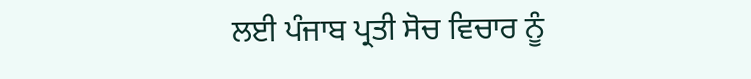ਲਈ ਪੰਜਾਬ ਪ੍ਰਤੀ ਸੋਚ ਵਿਚਾਰ ਨੂੰ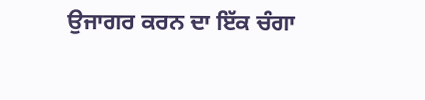ਉਜਾਗਰ ਕਰਨ ਦਾ ਇੱਕ ਚੰਗਾ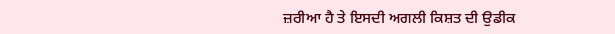ਜ਼ਰੀਆ ਹੈ ਤੇ ਇਸਦੀ ਅਗਲੀ ਕਿਸ਼ਤ ਦੀ ਉਡੀਕ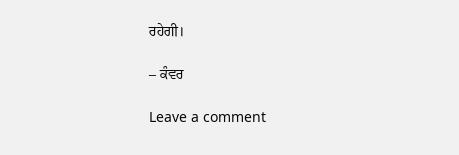ਰਹੇਗੀ।

– ਕੰਵਰ

Leave a comment